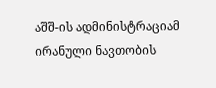აშშ-ის ადმინისტრაციამ ირანული ნავთობის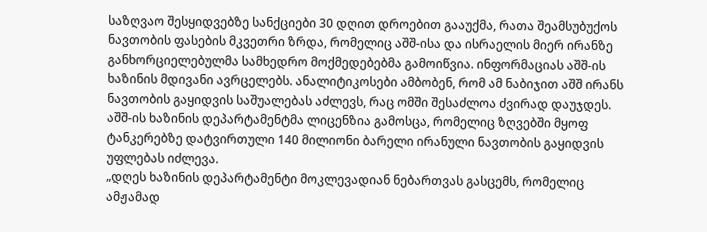საზღვაო შესყიდვებზე სანქციები 30 დღით დროებით გააუქმა, რათა შეამსუბუქოს ნავთობის ფასების მკვეთრი ზრდა, რომელიც აშშ-ისა და ისრაელის მიერ ირანზე განხორციელებულმა სამხედრო მოქმედებებმა გამოიწვია. ინფორმაციას აშშ-ის ხაზინის მდივანი ავრცელებს. ანალიტიკოსები ამბობენ, რომ ამ ნაბიჯით აშშ ირანს ნავთობის გაყიდვის საშუალებას აძლევს, რაც ომში შესაძლოა ძვირად დაუჯდეს.
აშშ-ის ხაზინის დეპარტამენტმა ლიცენზია გამოსცა, რომელიც ზღვებში მყოფ ტანკერებზე დატვირთული 140 მილიონი ბარელი ირანული ნავთობის გაყიდვის უფლებას იძლევა.
„დღეს ხაზინის დეპარტამენტი მოკლევადიან ნებართვას გასცემს, რომელიც ამჟამად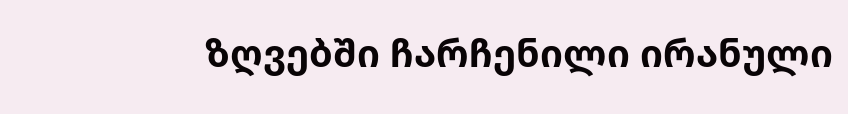ზღვებში ჩარჩენილი ირანული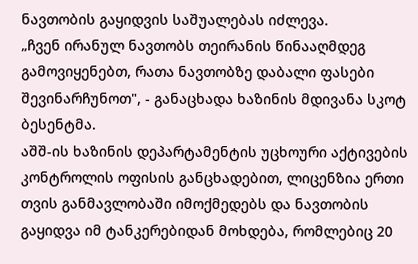ნავთობის გაყიდვის საშუალებას იძლევა.
„ჩვენ ირანულ ნავთობს თეირანის წინააღმდეგ გამოვიყენებთ, რათა ნავთობზე დაბალი ფასები შევინარჩუნოთ", - განაცხადა ხაზინის მდივანა სკოტ ბესენტმა.
აშშ-ის ხაზინის დეპარტამენტის უცხოური აქტივების კონტროლის ოფისის განცხადებით, ლიცენზია ერთი თვის განმავლობაში იმოქმედებს და ნავთობის გაყიდვა იმ ტანკერებიდან მოხდება, რომლებიც 20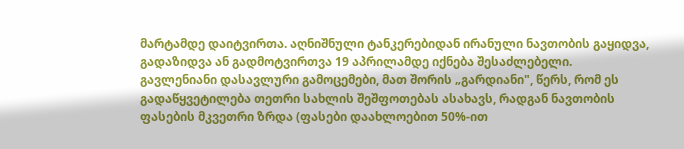მარტამდე დაიტვირთა. აღნიშნული ტანკერებიდან ირანული ნავთობის გაყიდვა, გადაზიდვა ან გადმოტვირთვა 19 აპრილამდე იქნება შესაძლებელი.
გავლენიანი დასავლური გამოცემები, მათ შორის „გარდიანი", წერს, რომ ეს გადაწყვეტილება თეთრი სახლის შეშფოთებას ასახავს, რადგან ნავთობის ფასების მკვეთრი ზრდა (ფასები დაახლოებით 50%-ით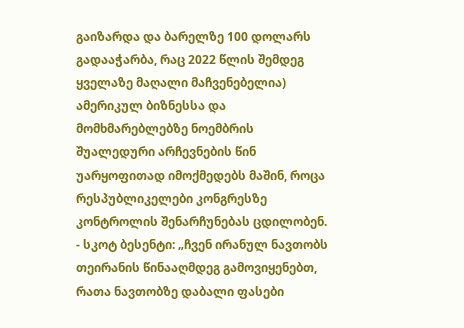გაიზარდა და ბარელზე 100 დოლარს გადააჭარბა, რაც 2022 წლის შემდეგ ყველაზე მაღალი მაჩვენებელია) ამერიკულ ბიზნესსა და მომხმარებლებზე ნოემბრის შუალედური არჩევნების წინ უარყოფითად იმოქმედებს მაშინ, როცა რესპუბლიკელები კონგრესზე კონტროლის შენარჩუნებას ცდილობენ.
- სკოტ ბესენტი: „ჩვენ ირანულ ნავთობს თეირანის წინააღმდეგ გამოვიყენებთ, რათა ნავთობზე დაბალი ფასები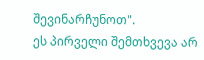შევინარჩუნოთ".
ეს პირველი შემთხვევა არ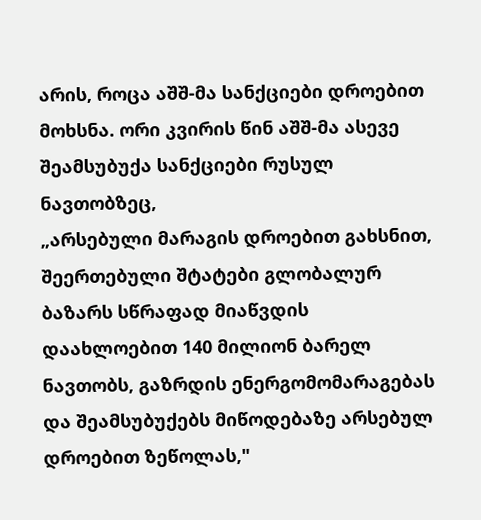არის, როცა აშშ-მა სანქციები დროებით მოხსნა. ორი კვირის წინ აშშ-მა ასევე შეამსუბუქა სანქციები რუსულ ნავთობზეც,
„არსებული მარაგის დროებით გახსნით, შეერთებული შტატები გლობალურ ბაზარს სწრაფად მიაწვდის დაახლოებით 140 მილიონ ბარელ ნავთობს, გაზრდის ენერგომომარაგებას და შეამსუბუქებს მიწოდებაზე არსებულ დროებით ზეწოლას,"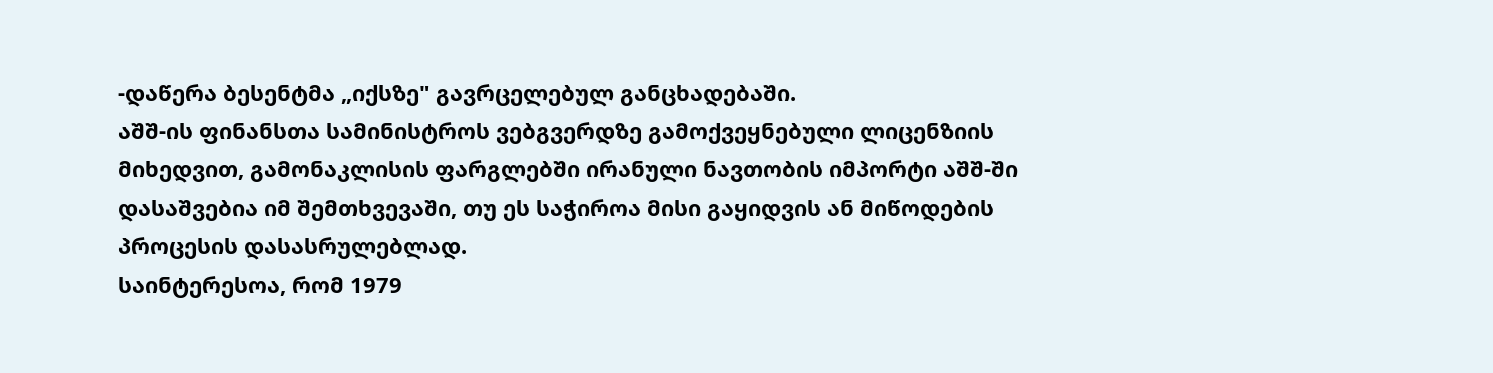-დაწერა ბესენტმა „იქსზე" გავრცელებულ განცხადებაში.
აშშ-ის ფინანსთა სამინისტროს ვებგვერდზე გამოქვეყნებული ლიცენზიის მიხედვით, გამონაკლისის ფარგლებში ირანული ნავთობის იმპორტი აშშ-ში დასაშვებია იმ შემთხვევაში, თუ ეს საჭიროა მისი გაყიდვის ან მიწოდების პროცესის დასასრულებლად.
საინტერესოა, რომ 1979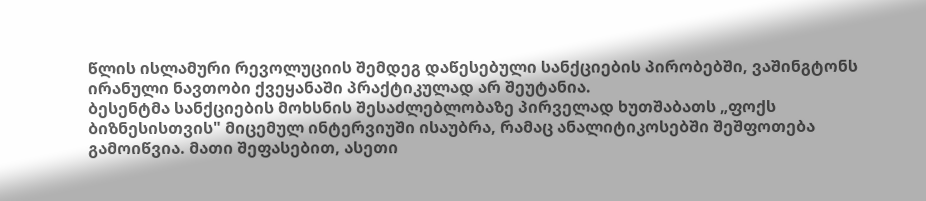წლის ისლამური რევოლუციის შემდეგ დაწესებული სანქციების პირობებში, ვაშინგტონს ირანული ნავთობი ქვეყანაში პრაქტიკულად არ შეუტანია.
ბესენტმა სანქციების მოხსნის შესაძლებლობაზე პირველად ხუთშაბათს „ფოქს ბიზნესისთვის" მიცემულ ინტერვიუში ისაუბრა, რამაც ანალიტიკოსებში შეშფოთება გამოიწვია. მათი შეფასებით, ასეთი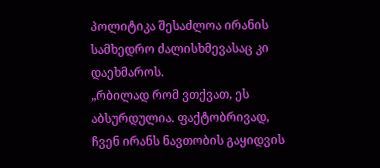პოლიტიკა შესაძლოა ირანის სამხედრო ძალისხმევასაც კი დაეხმაროს.
„რბილად რომ ვთქვათ, ეს აბსურდულია. ფაქტობრივად, ჩვენ ირანს ნავთობის გაყიდვის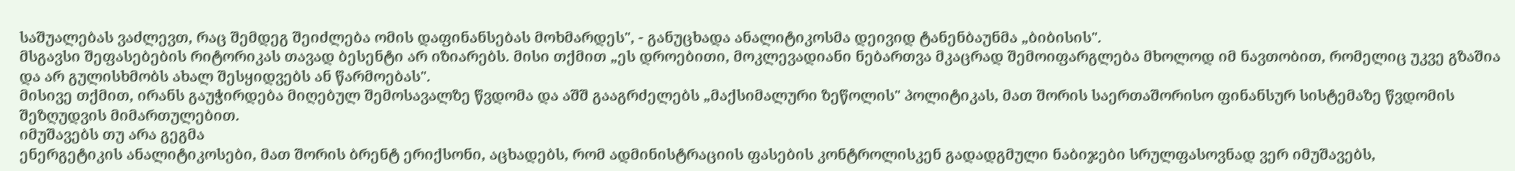საშუალებას ვაძლევთ, რაც შემდეგ შეიძლება ომის დაფინანსებას მოხმარდეს", - განუცხადა ანალიტიკოსმა დეივიდ ტანენბაუნმა „ბიბისის".
მსგავსი შეფასებების რიტორიკას თავად ბესენტი არ იზიარებს. მისი თქმით „ეს დროებითი, მოკლევადიანი ნებართვა მკაცრად შემოიფარგლება მხოლოდ იმ ნავთობით, რომელიც უკვე გზაშია და არ გულისხმობს ახალ შესყიდვებს ან წარმოებას".
მისივე თქმით, ირანს გაუჭირდება მიღებულ შემოსავალზე წვდომა და აშშ გააგრძელებს „მაქსიმალური ზეწოლის" პოლიტიკას, მათ შორის საერთაშორისო ფინანსურ სისტემაზე წვდომის შეზღუდვის მიმართულებით.
იმუშავებს თუ არა გეგმა
ენერგეტიკის ანალიტიკოსები, მათ შორის ბრენტ ერიქსონი, აცხადებს, რომ ადმინისტრაციის ფასების კონტროლისკენ გადადგმული ნაბიჯები სრულფასოვნად ვერ იმუშავებს,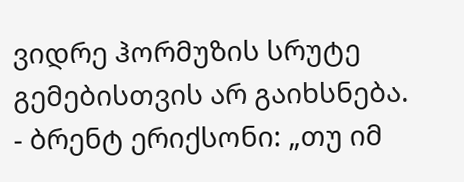ვიდრე ჰორმუზის სრუტე გემებისთვის არ გაიხსნება.
- ბრენტ ერიქსონი: „თუ იმ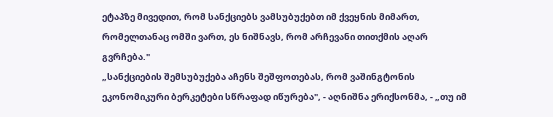ეტაპზე მივედით, რომ სანქციებს ვამსუბუქებთ იმ ქვეყნის მიმართ, რომელთანაც ომში ვართ, ეს ნიშნავს, რომ არჩევანი თითქმის აღარ გვრჩება."
„სანქციების შემსუბუქება აჩენს შეშფოთებას, რომ ვაშინგტონის ეკონომიკური ბერკეტები სწრაფად იწურება", - აღნიშნა ერიქსონმა, - „თუ იმ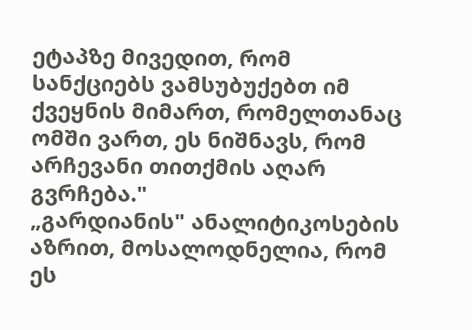ეტაპზე მივედით, რომ სანქციებს ვამსუბუქებთ იმ ქვეყნის მიმართ, რომელთანაც ომში ვართ, ეს ნიშნავს, რომ არჩევანი თითქმის აღარ გვრჩება."
„გარდიანის" ანალიტიკოსების აზრით, მოსალოდნელია, რომ ეს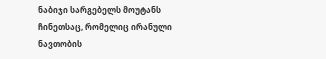ნაბიჯი სარგებელს მოუტანს ჩინეთსაც, რომელიც ირანული ნავთობის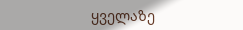ყველაზე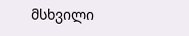მსხვილი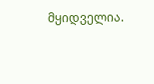მყიდველია.